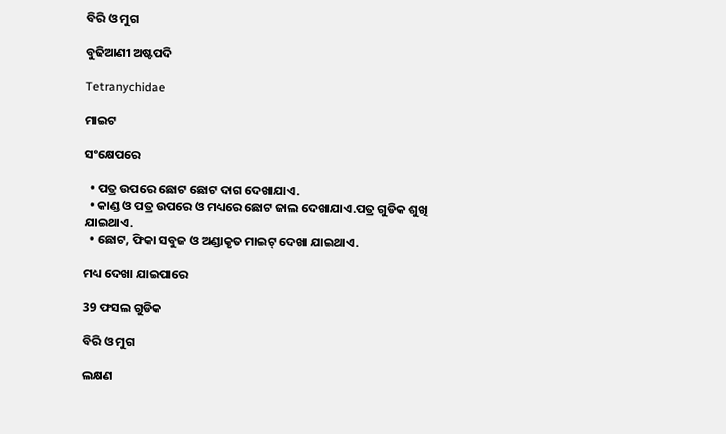ବିରି ଓ ମୁଗ

ବୁଢିଆଣୀ ଅଷ୍ଟପଦି

Tetranychidae

ମାଇଟ

ସଂକ୍ଷେପରେ

  • ପତ୍ର ଉପରେ ଛୋଟ ଛୋଟ ଦାଗ ଦେଖାଯାଏ.
  • କାଣ୍ଡ ଓ ପତ୍ର ଉପରେ ଓ ମଧ୍ୟରେ ଛୋଟ ଜାଲ ଦେଖାଯାଏ.ପତ୍ର ଗୁଡିକ ଶୁଖି ଯାଇଥାଏ.
  • ଛୋଟ, ଫିକା ସବୁଜ ଓ ଅଣ୍ଡାକୃତ ମାଇଟ୍ ଦେଖା ଯାଇଥାଏ.

ମଧ୍ୟ ଦେଖା ଯାଇପାରେ

39 ଫସଲ ଗୁଡିକ

ବିରି ଓ ମୁଗ

ଲକ୍ଷଣ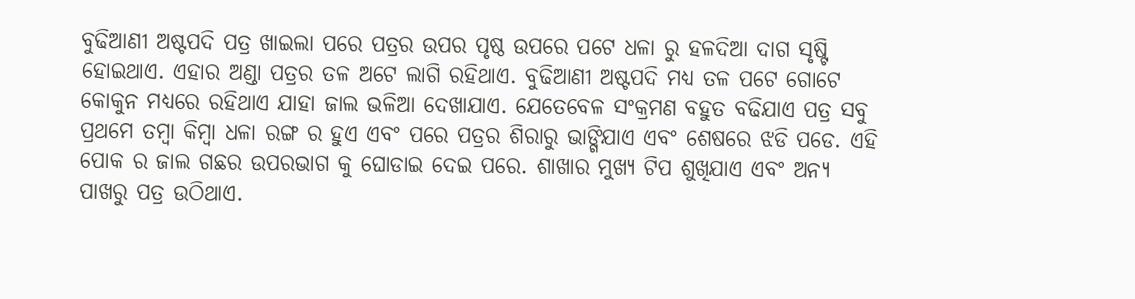ବୁଢିଆଣୀ ଅଷ୍ଟପଦି ପତ୍ର ଖାଇଲା ପରେ ପତ୍ରର ଉପର ପୃଷ୍ଠ ଉପରେ ପଟେ ଧଳା ରୁ ହଳଦିଆ ଦାଗ ସୃଷ୍ଟି ହୋଇଥାଏ. ଏହାର ଅଣ୍ଡା ପତ୍ରର ତଳ ଅଟେ ଲାଗି ରହିଥାଏ. ବୁଢିଆଣୀ ଅଷ୍ଟପଦି ମଧ୍ୟ ତଳ ପଟେ ଗୋଟେ କୋକୁନ ମଧ୍ୟରେ ରହିଥାଏ ଯାହା ଜାଲ ଭଳିଆ ଦେଖାଯାଏ. ଯେତେବେଳ ସଂକ୍ରମଣ ବହୁତ ବଢିଯାଏ ପତ୍ର ସବୁ ପ୍ରଥମେ ତମ୍ବା କିମ୍ବା ଧଳା ରଙ୍ଗ ର ହୁଏ ଏବଂ ପରେ ପତ୍ରର ଶିରାରୁ ଭାଙ୍ଗିଯାଏ ଏବଂ ଶେଷରେ ଝଡି ପଡେ. ଏହି ପୋକ ର ଜାଲ ଗଛର ଉପରଭାଗ କୁ ଘୋଡାଇ ଦେଇ ପରେ. ଶାଖାର ମୁଖ୍ୟ ଟିପ ଶୁଖିଯାଏ ଏବଂ ଅନ୍ୟ ପାଖରୁ ପତ୍ର ଉଠିଥାଏ.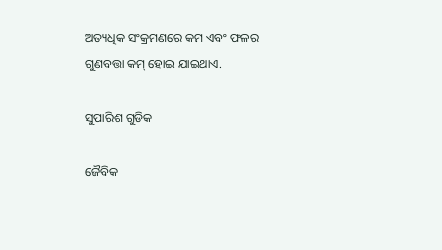ଅତ୍ୟଧିକ ସଂକ୍ରମଣରେ କମ ଏବଂ ଫଳର ଗୁଣବତ୍ତା କମ୍ ହୋଇ ଯାଇଥାଏ.

ସୁପାରିଶ ଗୁଡିକ

ଜୈବିକ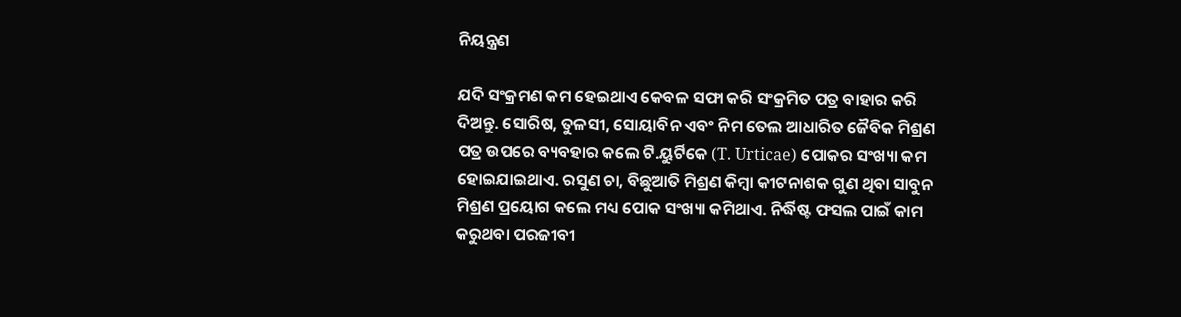ନିୟନ୍ତ୍ରଣ

ଯଦି ସଂକ୍ରମଣ କମ ହେଇଥାଏ କେବଳ ସଫା କରି ସଂକ୍ରମିତ ପତ୍ର ବାହାର କରି ଦିଅନ୍ତୁ. ସୋରିଷ, ତୁଳସୀ, ସୋୟାବିନ ଏବଂ ନିମ ତେଲ ଆଧାରିତ ଜୈବିକ ମିଶ୍ରଣ ପତ୍ର ଉପରେ ବ୍ୟବହାର କଲେ ଟି.ୟୁର୍ଟିକେ (T. Urticae) ପୋକର ସଂଖ୍ୟା କମ ହୋଇଯାଇଥାଏ. ରସୁଣ ଚା, ବିଛୁଆତି ମିଶ୍ରଣ କିମ୍ବା କୀଟନାଶକ ଗୁଣ ଥିବା ସାବୁନ ମିଶ୍ରଣ ପ୍ରୟୋଗ କଲେ ମଧ୍ୟ ପୋକ ସଂଖ୍ୟା କମିଥାଏ. ନିର୍ଦ୍ଧିଷ୍ଟ ଫସଲ ପାଇଁ କାମ କରୁଥବା ପରଜୀବୀ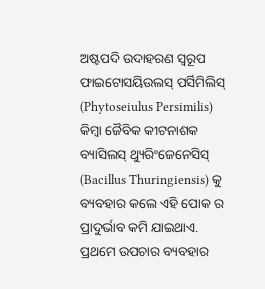ଅଷ୍ଟପଦି ଉଦାହରଣ ସ୍ୱରୂପ ଫାଇଟୋସୟିଉଲସ୍ ପର୍ସିମିଲିସ୍ (Phytoseiulus Persimilis) କିମ୍ବା ଜୈବିକ କୀଟନାଶକ ବ୍ୟାସିଲସ୍ ଥ୍ୟୁରିଂଜେନେସିସ୍ (Bacillus Thuringiensis) କୁ ବ୍ୟବହାର କଲେ ଏହି ପୋକ ର ପ୍ରାଦୁର୍ଭାବ କମି ଯାଇଥାଏ. ପ୍ରଥମେ ଉପଚାର ବ୍ୟବହାର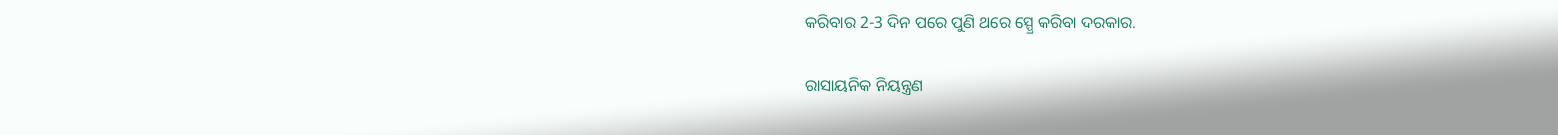କରିବାର 2-3 ଦିନ ପରେ ପୁଣି ଥରେ ସ୍ପ୍ରେ କରିବା ଦରକାର.

ରାସାୟନିକ ନିୟନ୍ତ୍ରଣ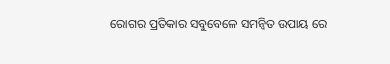ରୋଗର ପ୍ରତିକାର ସବୁବେଳେ ସମନ୍ବିତ ଉପାୟ ରେ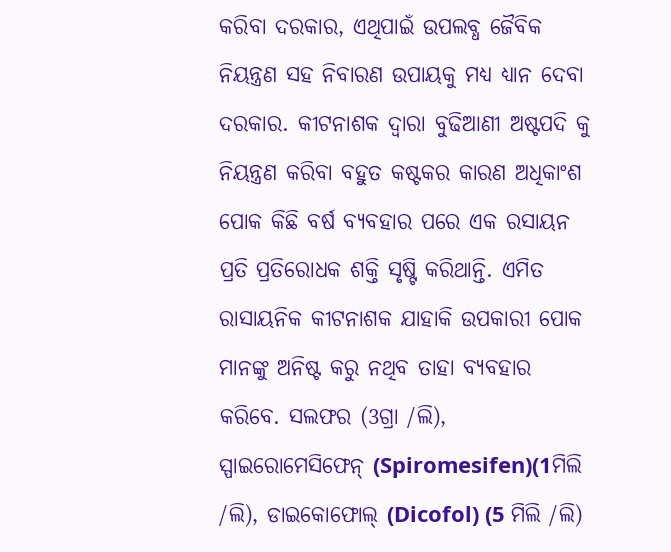କରିବା ଦରକାର, ଏଥିପାଇଁ ଉପଲବ୍ଧ ଜୈବିକ ନିୟନ୍ତ୍ରଣ ସହ ନିବାରଣ ଉପାୟକୁ ମଧ୍ୟ ଧ୍ୟାନ ଦେବା ଦରକାର. କୀଟନାଶକ ଦ୍ୱାରା ବୁଢିଆଣୀ ଅଷ୍ଟପଦି କୁ ନିୟନ୍ତ୍ରଣ କରିବା ବହୁତ କଷ୍ଟକର କାରଣ ଅଧିକାଂଶ ପୋକ କିଛି ବର୍ଷ ବ୍ୟବହାର ପରେ ଏକ ରସାୟନ ପ୍ରତି ପ୍ରତିରୋଧକ ଶକ୍ତି ସୃଷ୍ଟି କରିଥାନ୍ତି. ଏମିତ ରାସାୟନିକ କୀଟନାଶକ ଯାହାକି ଉପକାରୀ ପୋକ ମାନଙ୍କୁ ଅନିଷ୍ଟ କରୁ ନଥିବ ତାହା ବ୍ୟବହାର କରିବେ. ସଲଫର (3ଗ୍ରା /ଲି), ସ୍ପାଇରୋମେସିଫେନ୍ (Spiromesifen)(1ମିଲି /ଲି), ଡାଇକୋଫୋଲ୍ (Dicofol) (5 ମିଲି /ଲି)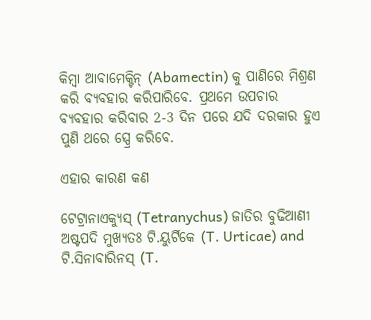କିମ୍ବା ଆବାମେକ୍ଟିନ୍ (Abamectin) କୁ ପାଣିରେ ମିଶ୍ରଣ କରି ବ୍ୟବହାର କରିପାରିବେ. ପ୍ରଥମେ ଉପଚାର ବ୍ୟବହାର କରିବାର 2-3 ଦିନ ପରେ ଯଦି ଦରକାର ହୁଏ ପୁଣି ଥରେ ସ୍ପ୍ରେ କରିବେ.

ଏହାର କାରଣ କଣ

ଟେଟ୍ରାନାଏକ୍ୟୁସ୍ (Tetranychus) ଜାତିର ବୁଢିଆଣୀ ଅଷ୍ଟପଦି ମୁଖ୍ୟତଃ ଟି.ୟୁର୍ଟିକେ (T. Urticae) and ଟି.ସିନାବାରିନସ୍ (T.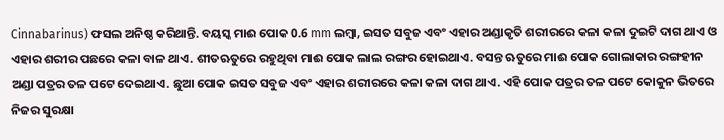Cinnabarinus) ଫସଲ ଅନିଷ୍ଠ କରିଥାନ୍ତି. ବୟସ୍କ ମାଈ ପୋକ 0.6 mm ଲମ୍ବା, ଇସତ ସବୁଜ ଏବଂ ଏହାର ଅଣ୍ଡାକୃତି ଶରୀରରେ କଳା କଳା ଦୁଇଟି ଦାଗ ଥାଏ ଓ ଏହାର ଶରୀର ପଛରେ କଳା ବାଳ ଥାଏ. ଶୀତଋତୁରେ ରହୁଥିବା ମାଈ ପୋକ ଲାଲ ରଙ୍ଗର ହୋଇଥାଏ. ବସନ୍ତ ଋତୁରେ ମାଈ ପୋକ ଗୋଲାକାର ରଙ୍ଗହୀନ ଅଣ୍ଡା ପତ୍ରର ତଳ ପଟେ ଦେଇଥାଏ. ଛୁଆ ପୋକ ଇସତ ସବୁଜ ଏବଂ ଏହାର ଶରୀରରେ କଳା କଳା ଦାଗ ଥାଏ. ଏହି ପୋକ ପତ୍ରର ତଳ ପଟେ କୋକୁନ ଭିତରେ ନିଜର ସୁରକ୍ଷା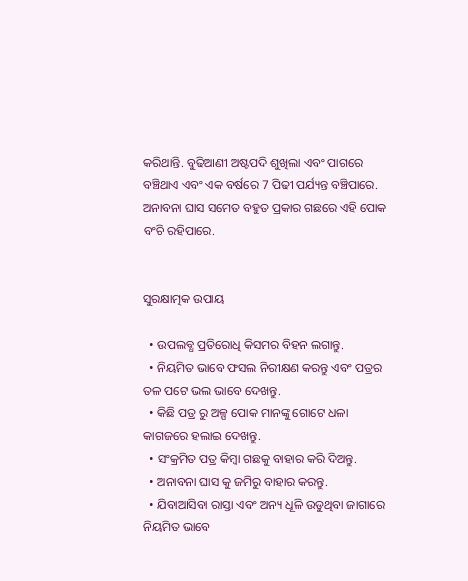କରିଥାନ୍ତି. ବୁଢିଆଣୀ ଅଷ୍ଟପଦି ଶୁଖିଲା ଏବଂ ପାଗରେ ବଞ୍ଚିଥାଏ ଏବଂ ଏକ ବର୍ଷରେ 7 ପିଢୀ ପର୍ଯ୍ୟନ୍ତ ବଞ୍ଚିପାରେ. ଅନାବନା ଘାସ ସମେତ ବହୁତ ପ୍ରକାର ଗଛରେ ଏହି ପୋକ ବଂଚି ରହିପାରେ.


ସୁରକ୍ଷାତ୍ମକ ଉପାୟ

  • ଉପଲବ୍ଧ ପ୍ରତିରୋଧି କିସମର ବିହନ ଲଗାନ୍ତୁ.
  • ନିୟମିତ ଭାବେ ଫସଲ ନିରୀକ୍ଷଣ କରନ୍ତୁ ଏବଂ ପତ୍ରର ତଳ ପଟେ ଭଲ ଭାବେ ଦେଖନ୍ତୁ.
  • କିଛି ପତ୍ର ରୁ ଅଳ୍ପ ପୋକ ମାନଙ୍କୁ ଗୋଟେ ଧଳା କାଗଜରେ ହଲାଇ ଦେଖନ୍ତୁ.
  • ସଂକ୍ରମିତ ପତ୍ର କିମ୍ବା ଗଛକୁ ବାହାର କରି ଦିଅନ୍ତୁ.
  • ଅନାବନା ଘାସ କୁ ଜମିରୁ ବାହାର କରନ୍ତୁ.
  • ଯିବାଆସିବା ରାସ୍ତା ଏବଂ ଅନ୍ୟ ଧୂଳି ଉଡୁଥିବା ଜାଗାରେ ନିୟମିତ ଭାବେ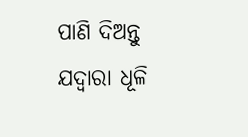ପାଣି ଦିଅନ୍ତୁ ଯଦ୍ୱାରା ଧୂଳି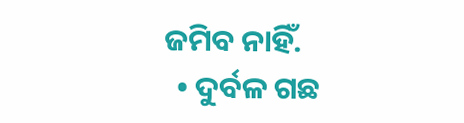ଜମିବ ନାହିଁ.
  • ଦୁର୍ବଳ ଗଛ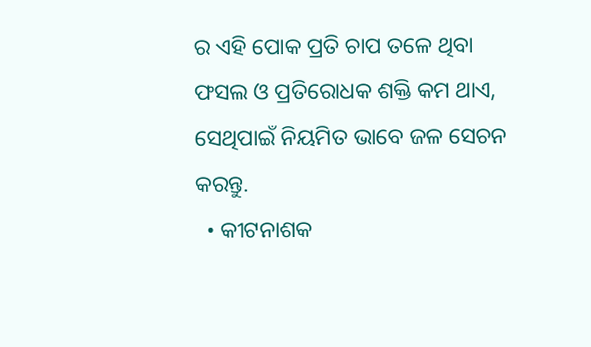ର ଏହି ପୋକ ପ୍ରତି ଚାପ ତଳେ ଥିବା ଫସଲ ଓ ପ୍ରତିରୋଧକ ଶକ୍ତି କମ ଥାଏ, ସେଥିପାଇଁ ନିୟମିତ ଭାବେ ଜଳ ସେଚନ କରନ୍ତୁ.
  • କୀଟନାଶକ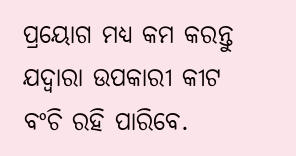ପ୍ରୟୋଗ ମଧ୍ୟ କମ କରନ୍ତୁ ଯଦ୍ୱାରା ଉପକାରୀ କୀଟ ବଂଚି ରହି ପାରିବେ.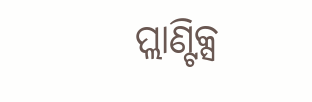ପ୍ଲାଣ୍ଟିକ୍ସ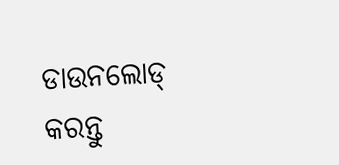ଡାଉନଲୋଡ୍ କରନ୍ତୁ